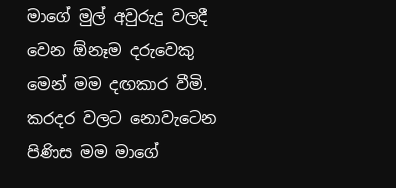මාගේ මුල් අවුරුදු වලදී වෙන ඕනෑම දරුවෙකු මෙන් මම දඟකාර වීමි. කරදර වලට නොවැටෙන පිණිස මම මාගේ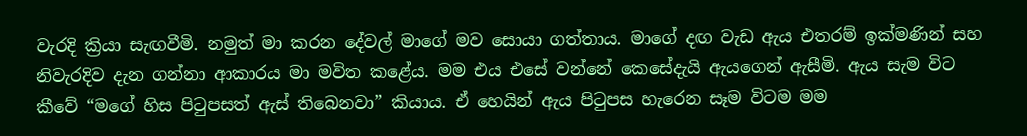වැරදි ක්‍රියා සැඟවීමි. නමුත් මා කරන දේවල් මාගේ මව සොයා ගත්තාය. මාගේ දඟ වැඩ ඇය එතරම් ඉක්මණින් සහ නිවැරදිව දැන ගන්නා ආකාරය මා මවිත කළේය. මම එය එසේ වන්නේ කෙසේදැයි ඇයගෙන් ඇසීමි. ඇය සැම විට කීවේ “මගේ හිස පිටුපසත් ඇස් තිබෙනවා” කියාය. ඒ හෙයින් ඇය පිටුපස හැරෙන සෑම විටම මම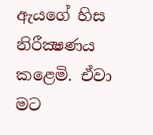ඇයගේ හිස නිරීක්‍ෂණය කළෙමි. ඒවා මට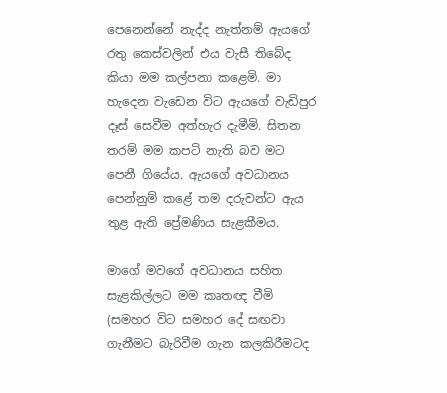පෙනෙන්නේ නැද්ද නැත්නම් ඇයගේ රතු කෙස්වලින් එය වැසී තිබේද කියා මම කල්පනා කළෙමි. මා හැදෙන වැඩෙන විට ඇයගේ වැඩිපුර දෑස් සෙවීම අත්හැර දැමීමි. සිතන තරම් මම කපටි නැති බව මට පෙනී ගියේය. ඇයගේ අවධානය පෙන්නුම් කළේ තම දරුවන්ට ඇය තුළ ඇති ප්‍රේමණිය සැළකීමය.

මාගේ මවගේ අවධානය සහිත සැළකිල්ලට මම කෘතඥ වීමි (සමහර විට සමහර දේ සඟවා ගැනීමට බැරිවීම ගැන කලකිරීමටද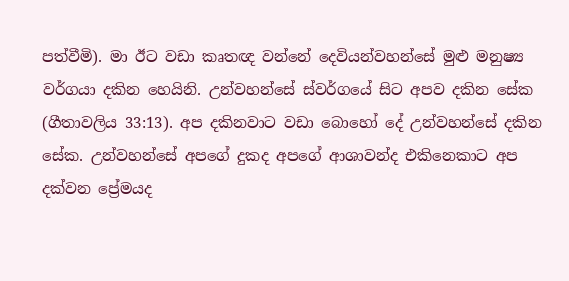පත්වීමි). මා ඊට වඩා කෘතඥ වන්නේ දෙවියන්වහන්සේ මුළු මනුෂ්‍ය වර්ගයා දකින හෙයිනි. උන්වහන්සේ ස්වර්ගයේ සිට අපව දකින සේක (ගීතාවලිය 33:13). අප දකිනවාට වඩා බොහෝ දේ උන්වහන්සේ දකින සේක. උන්වහන්සේ අපගේ දුකද අපගේ ආශාවන්ද එකිනෙකාට අප දක්වන ප්‍රේමයද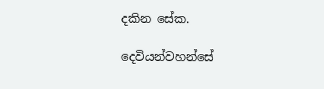දකින සේක.

දෙවියන්වහන්සේ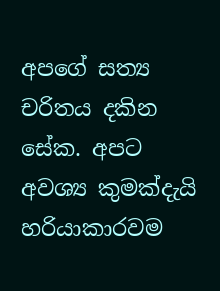අපගේ සත්‍ය චරිතය දකින සේක. අපට අවශ්‍ය කුමක්දැයි හරියාකාරවම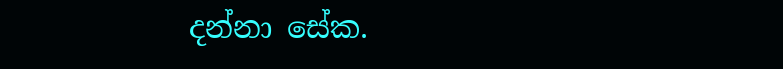දන්නා සේක.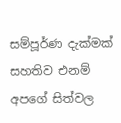සම්පූර්ණ දැක්මක් සහතිව එනම් අපගේ සිත්වල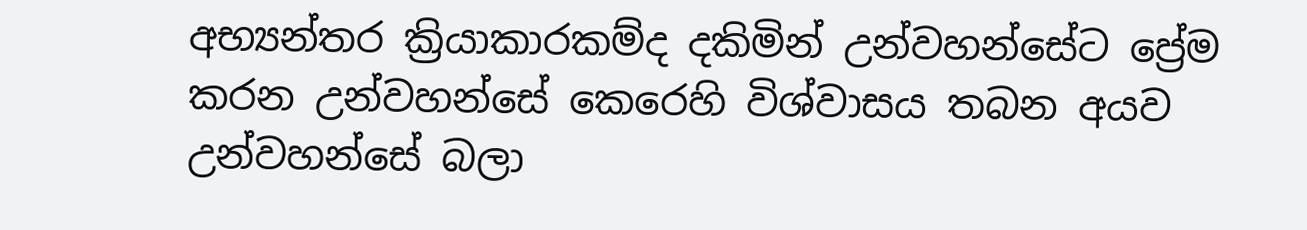අභ්‍යන්තර ක්‍රියාකාරකම්ද දකිමින් උන්වහන්සේට ප්‍රේම කරන උන්වහන්සේ කෙරෙහි විශ්වාසය තබන අයව උන්වහන්සේ බලා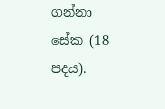ගන්නා සේක (18 පදය).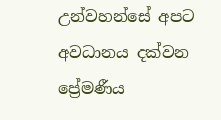උන්වහන්සේ අපට අවධානය දක්වන ප්‍රේමණීය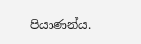පියාණන්ය.